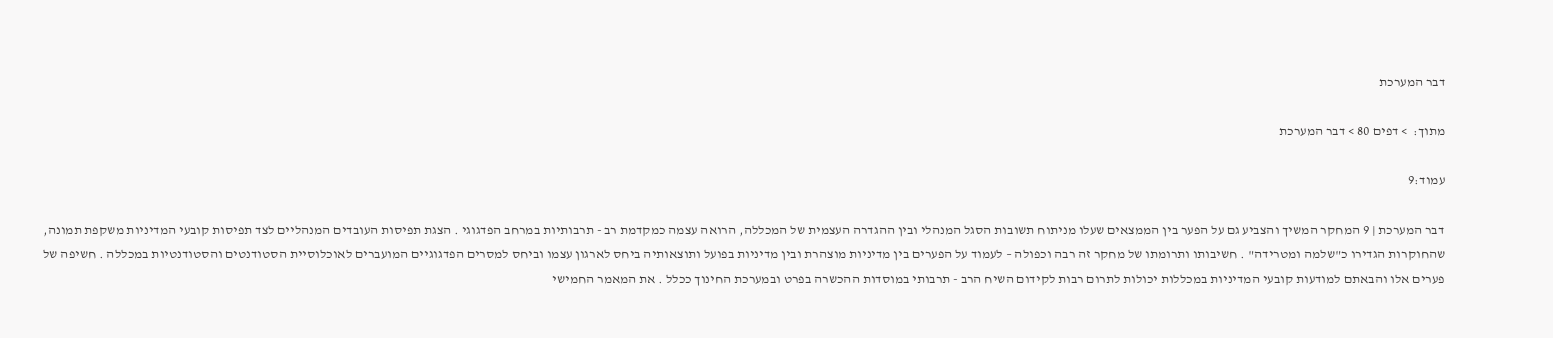דבר המערכת

מתוך:  > דפים 80 > דבר המערכת

עמוד:9

דבר המערכת | 9 המחקר המשיך והצביע גם על הפער בין הממצאים שעלו מניתוח תשובות הסגל המנהלי ובין ההגדרה העצמית של המכללה, הרואה עצמה כמקדמת רב - תרבותיות במרחב הפדגוגי . הצגת תפיסות העובדים המנהליים לצד תפיסות קובעי המדיניות משקפת תמונה, שהחוקרות הגדירו כ"שלמה ומטרידה" . חשיבותו ותרומתו של מחקר זה רבה וכפולה – לעמוד על הפערים בין מדיניות מוצהרת ובין מדיניות בפועל ותוצאותיה ביחס לארגון עצמו וביחס למסרים הפדגוגיים המועברים לאוכלוסיית הסטודנטים והסטודנטיות במכללה . חשיפה של פערים אלו והבאתם למודעות קובעי המדיניות במכללות יכולות לתרום רבות לקידום השיח הרב - תרבותי במוסדות ההכשרה בפרט ובמערכת החינוך ככלל . את המאמר החמישי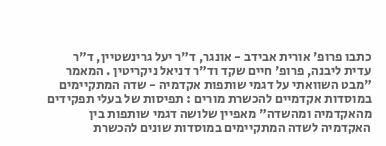כתבו פרופ' אורית אבידב - אונגר, ד"ר יעל גרינשטיין, ד"ר עדית ליבנה, פרופ' חיים שקד וד"ר דניאל ניקריטין . המאמר "מבט השוואתי על דגמי שותפות אקדמיה - שדה המתקיימים במוסדות אקדמיים להכשרת מורים : תפיסות של בעלי תפקידים מהאקדמיה ומהשדה" מאפיין שלושה דגמי שותפות בין האקדמיה לשדה המתקיימים במוסדות שונים להכשרת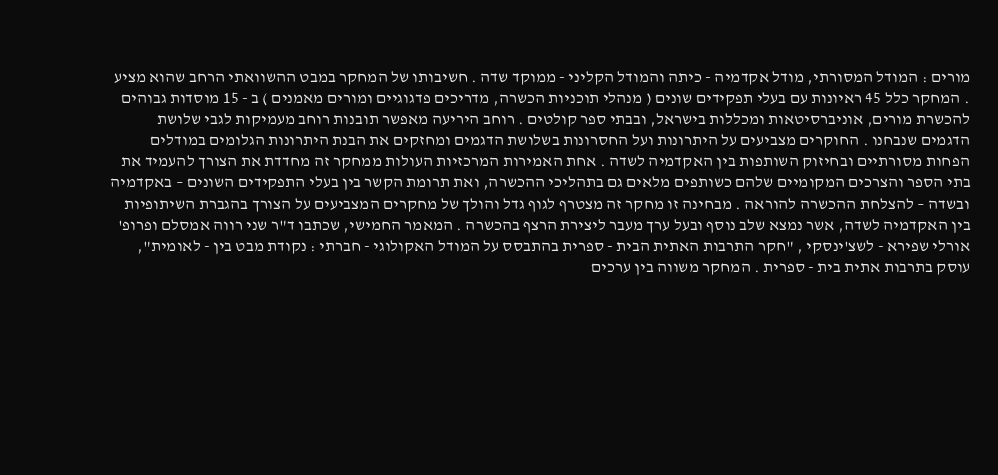מורים : המודל המסורתי, מודל אקדמיה - כיתה והמודל הקליני - ממוקד שדה . חשיבותו של המחקר במבט ההשוואתי הרחב שהוא מציע . המחקר כלל 45 ראיונות עם בעלי תפקידים שונים ( מנהלי תוכניות הכשרה, מדריכים פדגוגיים ומורים מאמנים ) ב - 15 מוסדות גבוהים להכשרת מורים, אוניברסיטאות ומכללות בישראל, ובבתי ספר קולטים . רוחב היריעה מאפשר תובנות רוחב מעמיקות לגבי שלושת הדגמים שנבחנו . החוקרים מצביעים על היתרונות ועל החסרונות בשלושת הדגמים ומחזקים את הבנת היתרונות הגלומים במודלים הפחות מסורתיים ובחיזוק השותפות בין האקדמיה לשדה . אחת האמירות המרכזיות העולות ממחקר זה מחדדת את הצורך להעמיד את בתי הספר והצרכים המקומיים שלהם כשותפים מלאים גם בתהליכי ההכשרה, ואת תרומת הקשר בין בעלי התפקידים השונים – באקדמיה ובשדה – להצלחת ההכשרה להוראה . מבחינה זו מחקר זה מצטרף לגוף גדל והולך של מחקרים המצביעים על הצורך בהגברת השיתופיות בין האקדמיה לשדה, אשר נמצא שלב נוסף ובעל ערך מעבר ליצירת הרצף בהכשרה . המאמר החמישי, שכתבו ד"ר שני רווה אמסלם ופרופ' אורלי שפירא - לשצ'ינסקי , "חקר התרבות האתית הבית - ספרית בהתבסס על המודל האקולוגי - חברתי : נקודת מבט בין - לאומית", עוסק בתרבות אתית בית - ספרית . המחקר משווה בין ערכים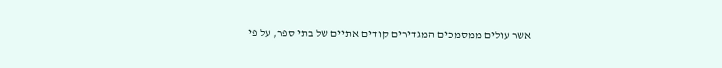אשר עולים ממסמכים המגדירים קודים אתיים של בתי ספר, על פי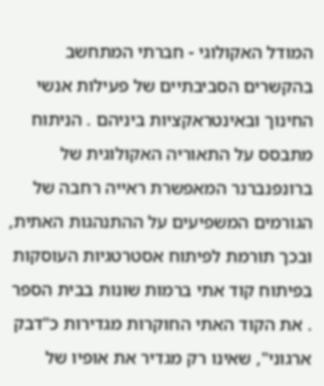המודל האקולוגי - חברתי המתחשב בהקשרים הסביבתיים של פעילות אנשי החינוך ובאינטראקציות ביניהם . הניתוח מתבסס על התאוריה האקולוגית של ברונפנברנר המאפשרת ראייה רחבה של הגורמים המשפיעים על ההתנהגות האתית, ובכך תורמת לפיתוח אסטרטגיות העוסקות בפיתוח קוד אתי ברמות שונות בבית הספר . את הקוד האתי החוקרות מגדירות כ"דבק ארגוני", שאינו רק מגדיר את אופיו של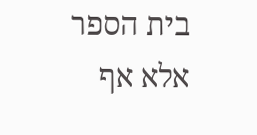בית הספר אלא אף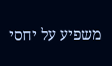משפיע על יחסי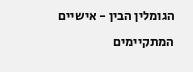הגומלין הבין - אישיים המתקיימים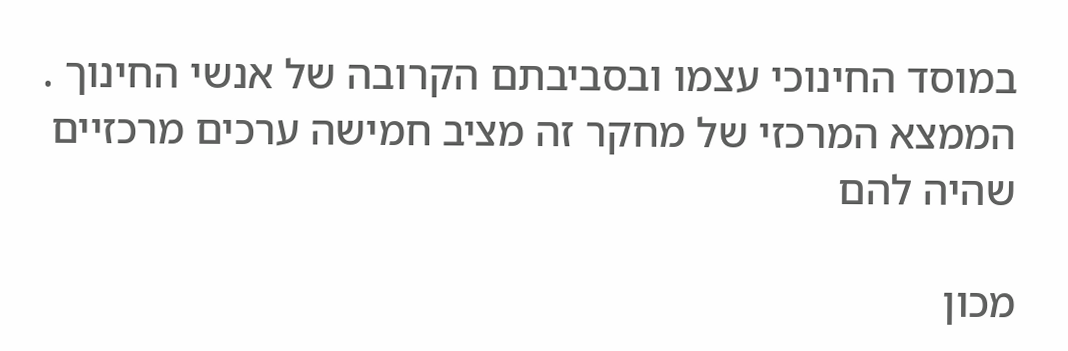במוסד החינוכי עצמו ובסביבתם הקרובה של אנשי החינוך . הממצא המרכזי של מחקר זה מציב חמישה ערכים מרכזיים שהיה להם

מכון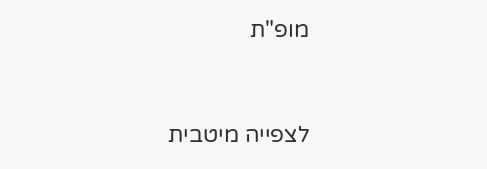מופ"ת


לצפייה מיטבית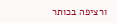ורציפה בכותר